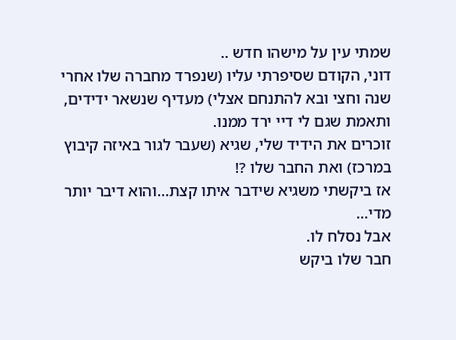שמתי עין על מישהו חדש ..
דוני, הקודם שסיפרתי עליו (שנפרד מחברה שלו אחרי שנה וחצי ובא להתנחם אצלי) מעדיף שנשאר ידידים,
ותאמת שגם לי דיי ירד ממנו.
זוכרים את הידיד שלי, שגיא (שעבר לגור באיזה קיבוץ במרכז) ואת החבר שלו ?!
אז ביקשתי משגיא שידבר איתו קצת...והוא דיבר יותר מדי...
אבל נסלח לו.
חבר שלו ביקש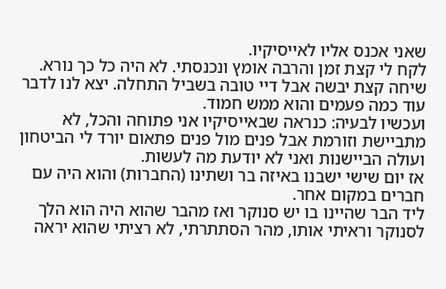שאני אכנס אליו לאייסיקיו.
לקח לי קצת זמן והרבה אומץ ונכנסתי. לא היה כל כך נורא.
שיחה קצת יבשה אבל דיי טובה בשביל התחלה. יצא לנו לדבר עוד כמה פעמים והוא ממש חמוד.
ועכשיו לבעיה: כנראה שבאייסיקיו אני פתוחה והכל, לא מתביישת וזורמת אבל פנים מול פנים פתאום יורד לי הביטחון ועולה הביישנות ואני לא יודעת מה לעשות.
אז יום שישי ישבנו באיזה בר ושתינו (החברות) והוא היה עם חברים במקום אחר.
ליד הבר שהיינו בו יש סנוקר ואז מהבר שהוא היה הוא הלך לסנוקר וראיתי אותו, מהר הסתתרתי, לא רציתי שהוא יראה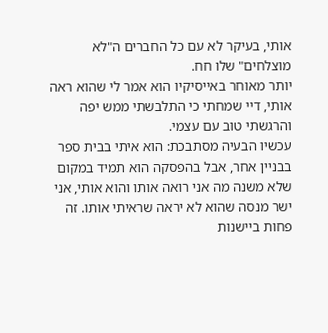אותי, בעיקר לא עם כל החברים ה"לא מוצלחים" שלו חח.
יותר מאוחר באייסיקיו הוא אמר לי שהוא ראה אותי, דיי שמחתי כי התלבשתי ממש יפה והרגשתי טוב עם עצמי.
עכשיו הבעיה מסתבכת: הוא איתי בבית ספר בבניין אחר, אבל בהפסקה הוא תמיד במקום שלא משנה מה אני רואה אותו והוא אותי, אני ישר מנסה שהוא לא יראה שראיתי אותו. זה פחות ביישנות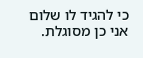כי להגיד לו שלום אני כן מסוגלת.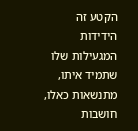הקטע זה הידידות המגעילות שלו שתמיד איתו, מתנשאות כאלו, חושבות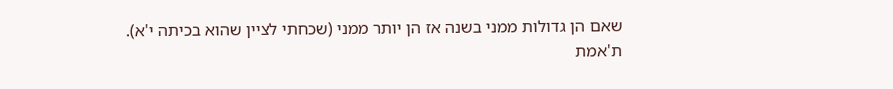שאם הן גדולות ממני בשנה אז הן יותר ממני (שכחתי לציין שהוא בכיתה י'א).
ת'אמת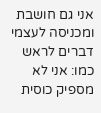אני גם חושבת ומכניסה לעצמי דברים לראש כמו: אני לא מספיק כוסית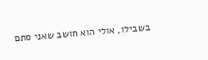בשבילו, אולי הוא חושב שאני סתם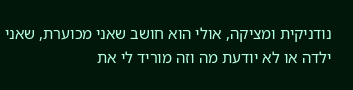נודניקית ומציקה, אולי הוא חושב שאני מכוערת, שאני ילדה או לא יודעת מה וזה מוריד לי את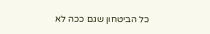כל הביטחון שגם ככה לא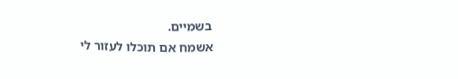בשמיים.
אשמח אם תוכלו לעזור לי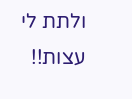ולתת לי עצות!!